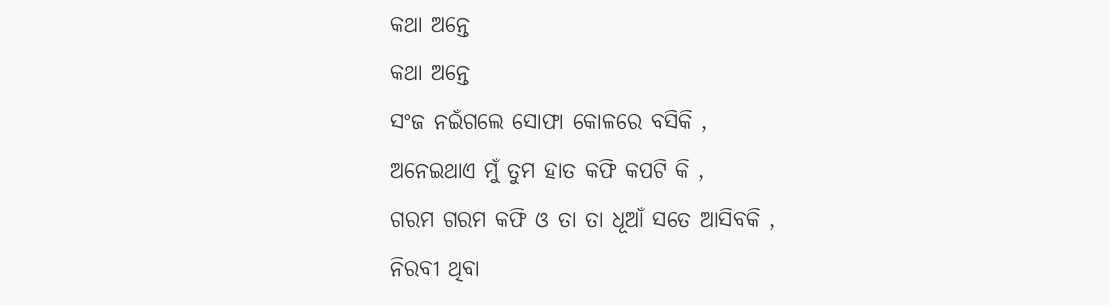କଥା ଅନ୍ତେ
କଥା ଅନ୍ତେ
ସଂଜ ନଇଁଗଲେ ସୋଫା କୋଳରେ ବସିକି ,
ଅନେଇଥାଏ ମୁଁ ତୁମ ହାତ କଫି କପଟି କି ,
ଗରମ ଗରମ କଫି ଓ ତା ତା ଧୂଆଁ ସତେ ଆସିବକି ,
ନିରବୀ ଥିବା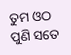ତୁମ ଓଠ ପୁଣି ସତେ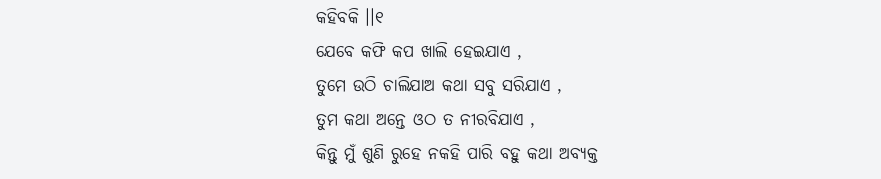କହିବକି ।।୧
ଯେବେ କଫି କପ ଖାଲି ହେଇଯାଏ ,
ତୁମେ ଉଠି ଚାଲିଯାଅ କଥା ସବୁ ସରିଯାଏ ,
ତୁମ କଥା ଅନ୍ତେ ଓଠ ତ ନୀରବିଯାଏ ,
କିନ୍ତୁ ମୁଁ ଶୁଣି ରୁହେ ନକହି ପାରି ବହୁ କଥା ଅବ୍ୟକ୍ତ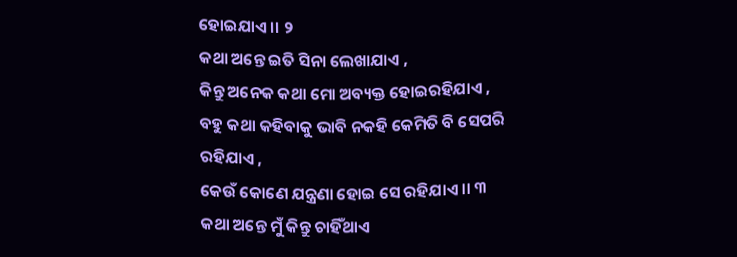ହୋଇଯାଏ ।। ୨
କଥା ଅନ୍ତେ ଇତି ସିନା ଲେଖାଯାଏ ,
କିନ୍ତୁ ଅନେକ କଥା ମୋ ଅବ୍ୟକ୍ତ ହୋଇରହିଯାଏ ,
ବହୁ କଥା କହିବାକୁ ଭାବି ନକହି କେମିତି ବି ସେପରି ରହିଯାଏ ,
କେଉଁ କୋଣେ ଯନ୍ତ୍ରଣା ହୋଇ ସେ ରହିଯାଏ ।। ୩
କଥା ଅନ୍ତେ ମୁଁ କିନ୍ତୁ ଚାହିଁଥାଏ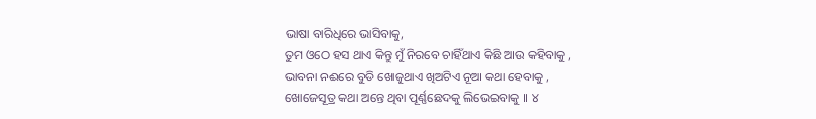ଭାଷା ବାରିଧିରେ ଭାସିବାକୁ,
ତୁମ ଓଠେ ହସ ଥାଏ କିନ୍ତୁ ମୁଁ ନିରବେ ଚାହିଁଥାଏ କିଛି ଆଉ କହିବାକୁ ,
ଭାବନା ନଈରେ ବୁଡି ଖୋଜୁଥାଏ ଖିଅଟିଏ ନୂଆ କଥା ହେବାକୁ ,
ଖୋଜେସୂତ୍ର କଥା ଅନ୍ତେ ଥିବା ପୂର୍ଣ୍ଣଛେଦକୁ ଲିଭେଇବାକୁ ।। ୪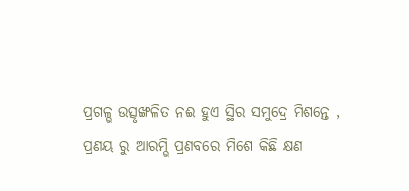ପ୍ରଗଳ୍ଭ ଉତ୍ସୃଙ୍ଖଳିତ ନଈ ହୁଏ ସ୍ଥିର ସମୁଦ୍ରେ ମିଶନ୍ତେ ,
ପ୍ରଣୟ ରୁ ଆରମ୍ଭି ପ୍ରଣବରେ ମିଶେ କିଛି କ୍ଷଣ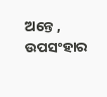ଅନ୍ତେ ,
ଉପସଂହାର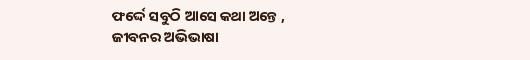ଫର୍ଦ୍ଦେ ସବୁଠି ଆସେ କଥା ଅନ୍ତେ ,
ଜୀବନର ଅଭିଭାଷା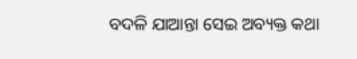ବଦଳି ଯାଆନ୍ତା ସେଇ ଅବ୍ୟକ୍ତ କଥା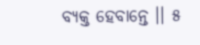ବ୍ୟକ୍ତ ହେବାନ୍ତେ ।। ୫